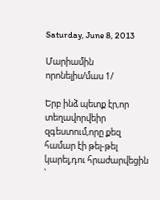Saturday, June 8, 2013

Մարիամին որոնելիս/մաս 1/

Երբ ինձ պետք էր,որ տեղավորվեիր զգեստում,որը քեզ համար էի թել-թել կարել,դու հրաժարվեցին ՝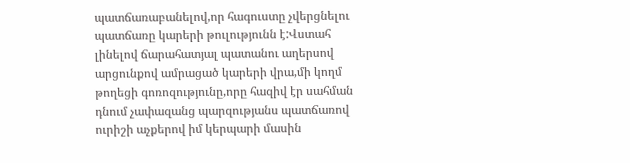պատճառաբանելով,որ հագուստը չվերցնելու պատճառը կարերի թուլությունն է:Վստահ լինելով ճարահատյալ պատանու աղերսով արցունքով ամրացած կարերի վրա,մի կողմ թողեցի գոռոզությունը,որը հազիվ էր սահման դնում չափազանց պարզությանս պատճառով ուրիշի աչքերով իմ կերպարի մասին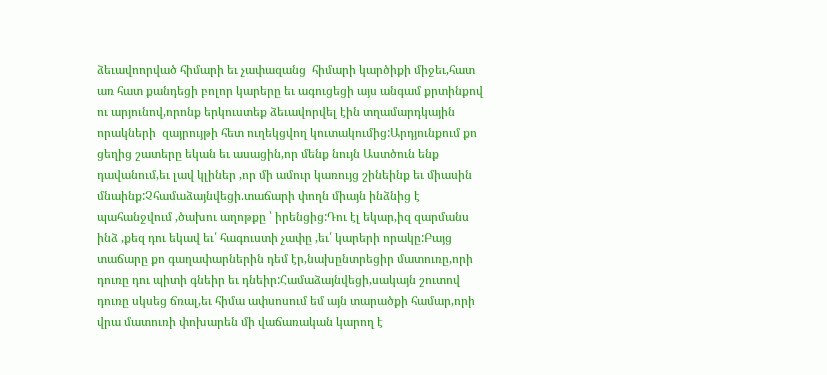ձեւավոորված հիմարի եւ չափազանց  հիմարի կարծիքի միջեւ,հատ առ հատ քանդեցի բոլոր կարերը եւ ագուցեցի այս անգամ քրտինքով ու արյունով,որոնք երկուստեք ձեւավորվել էին տղամարդկային որակների  զայրույթի հետ ուղեկցվող կուտակումից:Արդյունքում քո ցեղից շատերը եկան եւ ասացին,որ մենք նույն Աստծուն ենք դավանում,եւ լավ կլիներ ,որ մի ամուր կառույց շինեինք եւ միասին մնաինք:Չհամաձայնվեցի.տաճարի փողն միայն ինձնից է պահանջվում ,ծախու աղոթքը ՝ իրենցից:Դու էլ եկար,իզ զարմանս ինձ ,քեզ դու եկավ եւ՛ հագուստի չափը ,եւ՛ կարերի որակը:Բայց տաճարը քո գաղափարներին դեմ էր,նախընտրեցիր մատուռը,որի դուռը դու պիտի գնեիր եւ դնեիր:Համաձայնվեցի,սակայն շուտով դուռը սկսեց ճռալ,եւ հիմա ափսոսում եմ այն տարածքի համար,որի վրա մատուռի փոխարեն մի վաճառական կարող է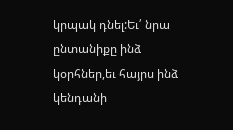կրպակ դնել:Եւ՛ նրա ընտանիքը ինձ կօրհներ,եւ հայրս ինձ կենդանի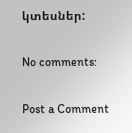կտեսներ:

No comments:

Post a Comment